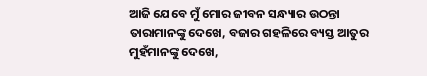ଆଜି ଯେବେ ମୁଁ ମୋର ଜୀବନ ସନ୍ଧ୍ୟାର ଉଠନ୍ତା ତାରାମାନଙ୍କୁ ଦେଖେ, ବଜାର ଗହଳିରେ ବ୍ୟସ୍ତ ଆତୁର ମୁହଁମାନଙ୍କୁ ଦେଖେ,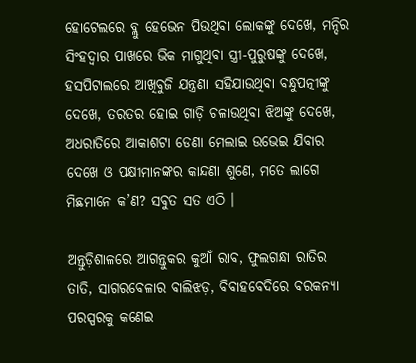ହୋଟେଲରେ ବ୍ଲୁ ହେଭେନ ପିଉଥିବା ଲୋକଙ୍କୁ ଦେଖେ, ମନ୍ଦିର ସିଂହଦ୍ୱାର ପାଖରେ ଭିକ ମାଗୁଥିବା ସ୍ତ୍ରୀ-ପୁରୁଷଙ୍କୁ ଦେଖେ, ହସପିଟାଲରେ ଆଖିବୁଜି ଯନ୍ତ୍ରଣା ସହିଯାଉଥିବା ବନ୍ଧୁପତ୍ନୀଙ୍କୁ ଦେଖେ, ତରତର ହୋଇ ଗାଡ଼ି ଚଳାଉଥିବା ଝିଅଙ୍କୁ ଦେଖେ, ଅଧରାତିରେ ଆକାଶଟା ଡେଣା ମେଲାଇ ଉଭେଇ ଯିବାର ଦେଖେ ଓ ପକ୍ଷୀମାନଙ୍କର କାନ୍ଦଣା ଶୁଣେ, ମତେ ଲାଗେ ମିଛମାନେ କ’ଣ? ସବୁତ ସତ ଏଠି ।

ଅନ୍ତୁଡ଼ିଶାଳରେ ଆଗନ୍ତୁକର କୁଆଁ ରାବ, ଫୁଲଗନ୍ଧା ରାତିର ତାତି, ସାଗରବେଳାର ବାଲିଝଡ଼, ବିବାହବେଦିରେ ବରକନ୍ୟା ପରସ୍ପରକୁ କଣେଇ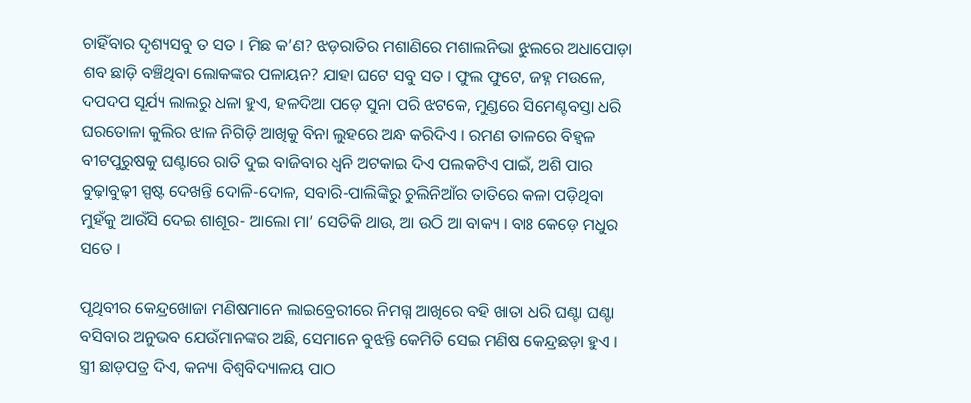ଚାହିଁବାର ଦୃଶ୍ୟସବୁ ତ ସତ । ମିଛ କ’ଣ? ଝଡ଼ରାତିର ମଶାଣିରେ ମଶାଲନିଭା ଝୁଲରେ ଅଧାପୋଡ଼ା ଶବ ଛାଡ଼ି ବଞ୍ଚିଥିବା ଲୋକଙ୍କର ପଳାୟନ? ଯାହା ଘଟେ ସବୁ ସତ । ଫୁଲ ଫୁଟେ, ଜହ୍ନ ମଉଳେ, ଦପଦପ ସୂର୍ଯ୍ୟ ଲାଲରୁ ଧଳା ହୁଏ, ହଳଦିଆ ପଡ଼େ ସୁନା ପରି ଝଟକେ, ମୁଣ୍ଡରେ ସିମେଣ୍ଟବସ୍ତା ଧରି ଘରତୋଳା କୁଲିର ଝାଳ ନିଗିଡ଼ି ଆଖିକୁ ବିନା ଲୁହରେ ଅନ୍ଧ କରିଦିଏ । ରମଣ ତାଳରେ ବିହ୍ୱଳ ବୀଟପୁରୁଷକୁ ଘଣ୍ଟାରେ ରାତି ଦୁଇ ବାଜିବାର ଧ୍ୱନି ଅଟକାଇ ଦିଏ ପଲକଟିଏ ପାଇଁ, ଅଶି ପାର ବୁଢ଼ାବୁଢ଼ୀ ସ୍ପଷ୍ଟ ଦେଖନ୍ତି ଦୋଳି-ଦୋଳ, ସବାରି-ପାଲିଙ୍କିରୁ ଚୁଲିନିଆଁର ତାତିରେ କଳା ପଡ଼ିଥିବା ମୁହଁକୁ ଆଉଁସି ଦେଇ ଶାଶୂର- ଆଲୋ ମା’ ସେତିକି ଥାଉ, ଆ ଉଠି ଆ ବାକ୍ୟ । ବାଃ କେଡ଼େ ମଧୁର ସତେ ।

ପୃଥିବୀର କେନ୍ଦ୍ରଖୋଜା ମଣିଷମାନେ ଲାଇବ୍ରେରୀରେ ନିମଗ୍ନ ଆଖିରେ ବହି ଖାତା ଧରି ଘଣ୍ଟା ଘଣ୍ଟା ବସିବାର ଅନୁଭବ ଯେଉଁମାନଙ୍କର ଅଛି, ସେମାନେ ବୁଝନ୍ତି କେମିତି ସେଇ ମଣିଷ କେନ୍ଦ୍ରଛଡ଼ା ହୁଏ । ସ୍ତ୍ରୀ ଛାଡ଼ପତ୍ର ଦିଏ, କନ୍ୟା ବିଶ୍ୱବିଦ୍ୟାଳୟ ପାଠ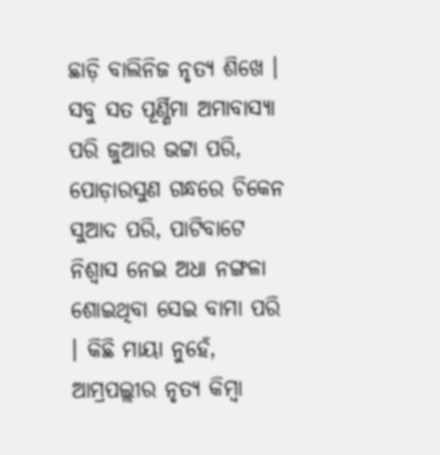ଛାଡ଼ି ବାଲିନିଜ ନୃତ୍ୟ ଶିଖେ । ସବୁ ସତ ପୂର୍ଣ୍ଣିମା ଅମାବାସ୍ୟା ପରି ଜୁଆର ଭଟ୍ଟା ପରି, ପୋଡ଼ାରସୁଣ ଗନ୍ଧରେ ଚିକେନ ସୁଆଦ ପରି, ପାଟିବାଟେ ନିଶ୍ୱାସ ନେଇ ଅଧା ନଙ୍ଗଳା ଶୋଇଥିବା ସେଇ ବାମା ପରି । କିଛି ମାୟା ନୁହେଁ, ଆମ୍ରପଲ୍ଲୀର ନୃତ୍ୟ କିମ୍ବା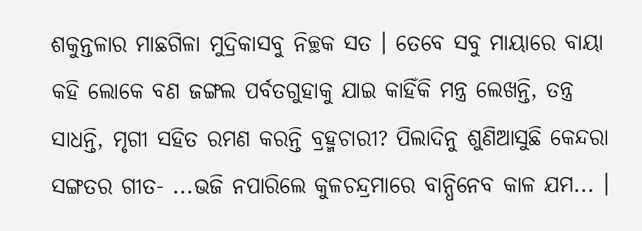ଶକୁନ୍ତଳାର ମାଛଗିଳା ମୁଦ୍ରିକାସବୁ ନିଚ୍ଛକ ସତ । ତେବେ ସବୁ ମାୟାରେ ବାୟା କହି ଲୋକେ ବଣ ଜଙ୍ଗଲ ପର୍ବତଗୁହାକୁ ଯାଇ କାହିଁକି ମନ୍ତ୍ର ଲେଖନ୍ତି, ତନ୍ତ୍ର ସାଧନ୍ତି, ମୃଗୀ ସହିତ ରମଣ କରନ୍ତି ବ୍ରହ୍ମଚାରୀ? ପିଲାଦିନୁ ଶୁଣିଆସୁଛି କେନ୍ଦରା ସଙ୍ଗତର ଗୀତ- ...ଭଜି ନପାରିଲେ କୁଳଚନ୍ଦ୍ରମାରେ ବାନ୍ଧିନେବ କାଳ ଯମ... ।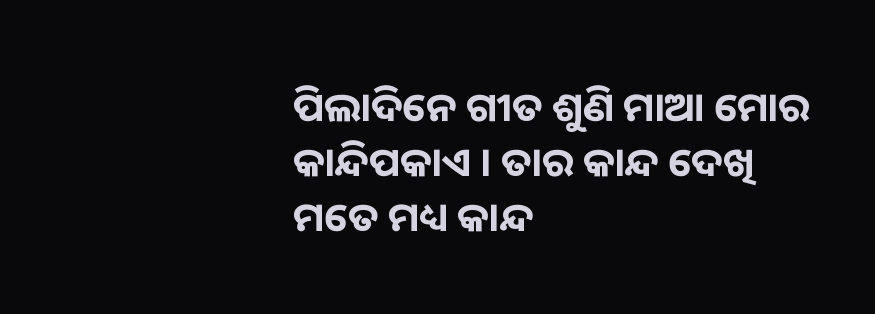ପିଲାଦିନେ ଗୀତ ଶୁଣି ମାଆ ମୋର କାନ୍ଦିପକାଏ । ତାର କାନ୍ଦ ଦେଖି ମତେ ମଧ୍ୟ କାନ୍ଦ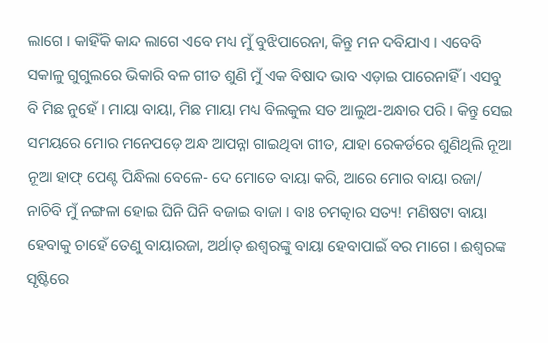ଲାଗେ । କାହିଁକି କାନ୍ଦ ଲାଗେ ଏବେ ମଧ୍ୟ ମୁଁ ବୁଝିପାରେନା, କିନ୍ତୁ ମନ ଦବିଯାଏ । ଏବେବି ସକାଳୁ ଗୁଗୁଲରେ ଭିକାରି ବଳ ଗୀତ ଶୁଣି ମୁଁ ଏକ ବିଷାଦ ଭାବ ଏଡ଼ାଇ ପାରେନାହିଁ । ଏସବୁ ବି ମିଛ ନୁହେଁ । ମାୟା ବାୟା, ମିଛ ମାୟା ମଧ୍ୟ ବିଲକୁଲ ସତ ଆଲୁଅ-ଅନ୍ଧାର ପରି । କିନ୍ତୁ ସେଇ ସମୟରେ ମୋର ମନେପଡ଼େ ଅନ୍ଧ ଆପନ୍ନା ଗାଇଥିବା ଗୀତ, ଯାହା ରେକର୍ଡରେ ଶୁଣିଥିଲି ନୂଆ ନୂଆ ହାଫ୍‌ ପେଣ୍ଟ ପିନ୍ଧିଲା ବେଳେ- ଦେ ମୋତେ ବାୟା କରି, ଆରେ ମୋର ବାୟା ରଜା/ ନାଚିବି ମୁଁ ନଙ୍ଗଳା ହୋଇ ଘିନି ଘିନି ବଜାଇ ବାଜା । ବାଃ ଚମତ୍କାର ସତ୍ୟ! ମଣିଷଟା ବାୟା ହେବାକୁ ଚାହେଁ ତେଣୁ ବାୟାରଜା, ଅର୍ଥାତ୍‌ ଈଶ୍ୱରଙ୍କୁ ବାୟା ହେବାପାଇଁ ବର ମାଗେ । ଈଶ୍ୱରଙ୍କ ସୃଷ୍ଟିରେ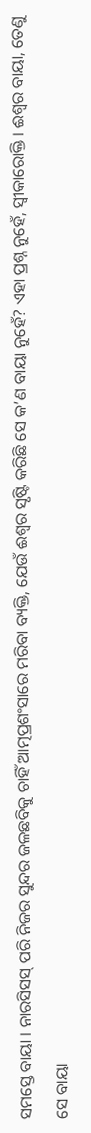ସମସ୍ତେ ବାୟା । ନାରସିସସ୍‌ ପରି ନିଜର ସୁନ୍ଦର ଜଳଛବିକୁ ଚାହିଁ ଆତ୍ମପ୍ରଶଂସାରେ ମରିବା ବ୍ୟକ୍ତି, ଯେଉଁ ଈଶ୍ୱର ସୃଷ୍ଟି କରିଛି ସେ କ’ଣ ବାୟା ନୁହେଁ? ଏହା ପ୍ରଶ୍ନ ନୁହେଁ, ସ୍ୱୀକାରୋକ୍ତି । ଈଶ୍ୱର ବାୟା, ତେଣୁ ସେ ବାୟା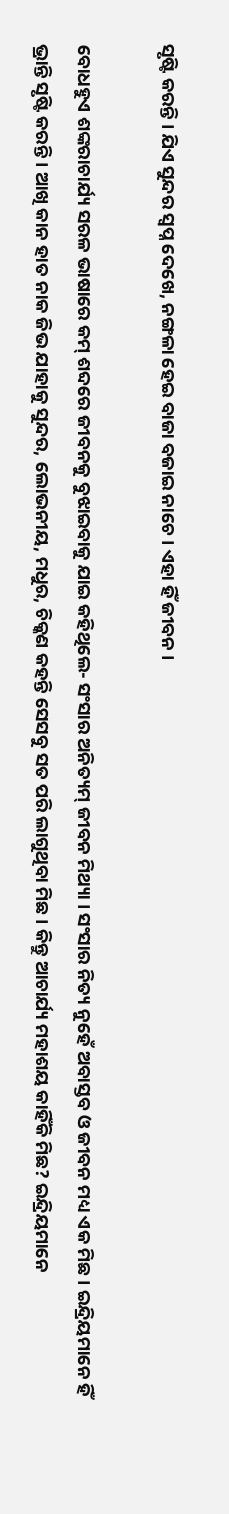ସୃଷ୍ଟି କରନ୍ତି । ଯିଏ ସୁନ୍ଦର ସ୍ୱପ୍ନ ଦେଖେ, ନଙ୍ଗଳା ହେଇ ବାଜା ବଜାଇ ନାଚେ । ଏହା ହିଁ ଜୀବନ ।

ବୋଧହୁଏ ଶଙ୍କରାଚାର୍ଯ୍ୟ ସରଳ ଭାଷାରେ କମ୍‌ ଶବ୍ଦରେ ଜୀବନକୁ ବୁଝାଇବାକୁ ଯାଇ କହିଥିଲେ- ସଂସାର ଅନିତ୍ୟମ୍‌ ଜୀବନ ମିଥ୍ୟା । ସଂସାର ନିତ୍ୟ ନୁହେଁ ଅବାସ୍ତବ ଓ ଜୀବନ ମଧ୍ୟ ଏକ ମିଛ । ଇନ୍ଦ୍ରିୟମାନେ ହିଁ ଭ୍ରାନ୍ତି ସୃଷ୍ଟି କରନ୍ତି । ଆଖି କାନ ହାତ ନାକ ଜିଭ ଯାହାକୁ ସୁନ୍ଦର, ଲୋଭନୀୟ, ମଧୁର, ଚିକ୍କଣ କହନ୍ତି ସେସବୁ ସତ ପରି ଲାଗୁଥିବା ମିଛ । କିନ୍ତୁ ଆଚାର୍ଯ୍ୟ ମହାଶୟ କାହିଁକି ମିଛ? ଇନ୍ଦ୍ରିୟମାନେ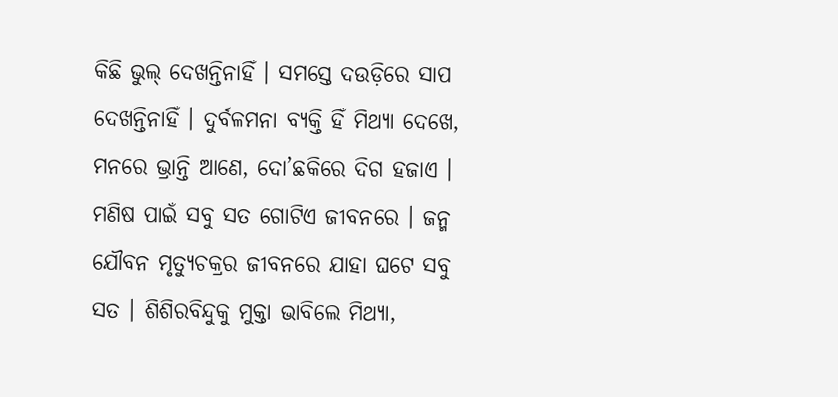କିଛି ଭୁଲ୍‌ ଦେଖନ୍ତିନାହିଁ । ସମସ୍ତେ ଦଉଡ଼ିରେ ସାପ ଦେଖନ୍ତିନାହିଁ । ଦୁର୍ବଳମନା ବ୍ୟକ୍ତି ହିଁ ମିଥ୍ୟା ଦେଖେ, ମନରେ ଭ୍ରାନ୍ତି ଆଣେ, ଦୋ’ଛକିରେ ଦିଗ ହଜାଏ । ମଣିଷ ପାଇଁ ସବୁ ସତ ଗୋଟିଏ ଜୀବନରେ । ଜନ୍ମ ଯୌବନ ମୃତ୍ୟୁଚକ୍ରର ଜୀବନରେ ଯାହା ଘଟେ ସବୁ ସତ । ଶିଶିରବିନ୍ଦୁକୁ ମୁକ୍ତା ଭାବିଲେ ମିଥ୍ୟା,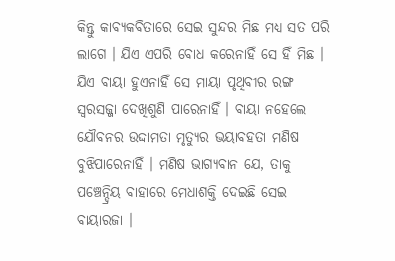କିନ୍ତୁ କାବ୍ୟକବିତାରେ ସେଇ ସୁନ୍ଦର ମିଛ ମଧ୍ୟ ସତ ପରି ଲାଗେ । ଯିଏ ଏପରି ବୋଧ କରେନାହିଁ ସେ ହିଁ ମିଛ । ଯିଏ ବାୟା ହୁଏନାହିଁ ସେ ମାୟା ପୃଥିବୀର ରଙ୍ଗ ସ୍ୱରସଜ୍ଜା ଦେଖିଶୁଣି ପାରେନାହିଁ । ବାୟା ନହେଲେ ଯୌବନର ଉଦ୍ଦାମତା ମୃତ୍ୟୁର ଭୟାବହତା ମଣିଷ ବୁଝିପାରେନାହିଁ । ମଣିଷ ଭାଗ୍ୟବାନ ଯେ, ତାକୁ ପଞ୍ଚେନ୍ଦ୍ରିୟ ବାହାରେ ମେଧାଶକ୍ତି ଦେଇଛି ସେଇ ବାୟାରଜା ।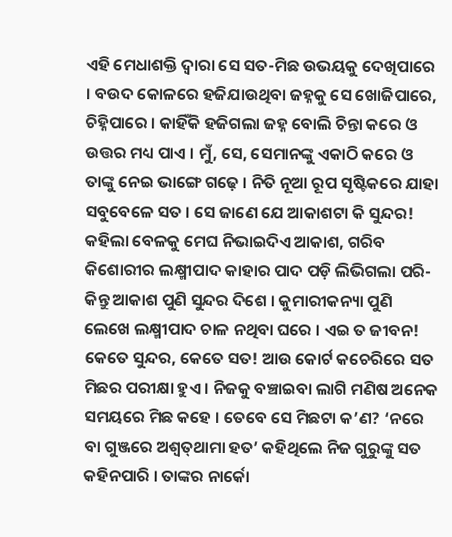ଏହି ମେଧାଶକ୍ତି ଦ୍ୱାରା ସେ ସତ-ମିଛ ଉଭୟକୁ ଦେଖିପାରେ । ବଉଦ କୋଳରେ ହଜିଯାଉଥିବା ଜହ୍ନକୁ ସେ ଖୋଜିପାରେ, ଚିହ୍ନିପାରେ । କାହିଁକି ହଜିଗଲା ଜହ୍ନ ବୋଲି ଚିନ୍ତା କରେ ଓ ଉତ୍ତର ମଧ୍ୟ ପାଏ । ମୁଁ, ସେ, ସେମାନଙ୍କୁ ଏକାଠି କରେ ଓ ତାଙ୍କୁ ନେଇ ଭାଙ୍ଗେ ଗଢ଼େ । ନିତି ନୂଆ ରୂପ ସୃଷ୍ଟିକରେ ଯାହା ସବୁବେଳେ ସତ । ସେ ଜାଣେ ଯେ ଆକାଶଟା କି ସୁନ୍ଦର! କହିଲା ବେଳକୁ ମେଘ ନିଭାଇଦିଏ ଆକାଶ, ଗରିବ କିଶୋରୀର ଲକ୍ଷ୍ମୀପାଦ କାହାର ପାଦ ପଡ଼ି ଲିଭିଗଲା ପରି- କିନ୍ତୁ ଆକାଶ ପୁଣି ସୁନ୍ଦର ଦିଶେ । କୁମାରୀକନ୍ୟା ପୁଣି ଲେଖେ ଲକ୍ଷ୍ମୀପାଦ ଚାଳ ନଥିବା ଘରେ । ଏଇ ତ ଜୀବନ! କେତେ ସୁନ୍ଦର, କେତେ ସତ! ଆଉ କୋର୍ଟ କଚେରିରେ ସତ ମିଛର ପରୀକ୍ଷା ହୁଏ । ନିଜକୁ ବଞ୍ଚାଇବା ଲାଗି ମଣିଷ ଅନେକ ସମୟରେ ମିଛ କହେ । ତେବେ ସେ ମିଛଟା କ’ଣ? ‘ନରେ ବା ଗୁଞ୍ଜରେ ଅଶ୍ୱତ୍‌ଥାମା ହତ’ କହିଥିଲେ ନିଜ ଗୁରୁଙ୍କୁ ସତ କହିନପାରି । ତାଙ୍କର ନାର୍କୋ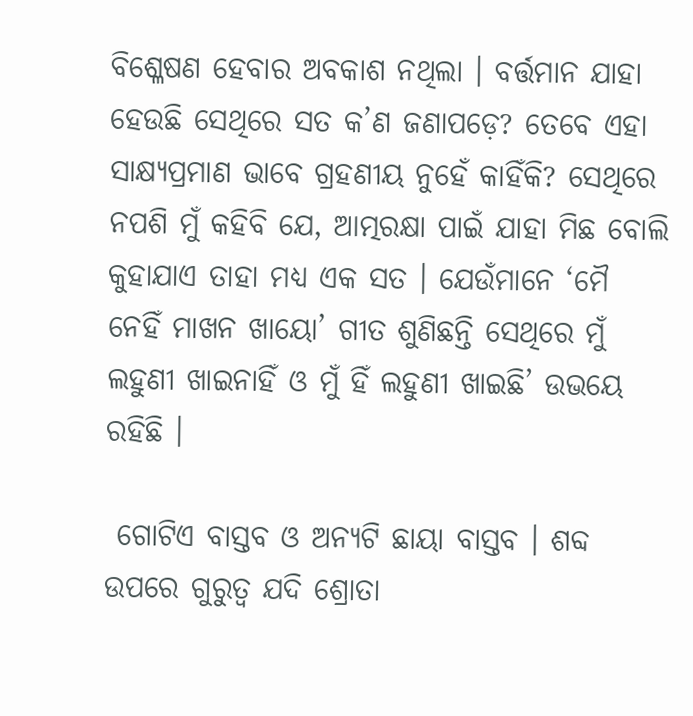ବିଶ୍ଳେଷଣ ହେବାର ଅବକାଶ ନଥିଲା । ବର୍ତ୍ତମାନ ଯାହା ହେଉଛି ସେଥିରେ ସତ କ’ଣ ଜଣାପଡ଼େ? ତେବେ ଏହା ସାକ୍ଷ୍ୟପ୍ରମାଣ ଭାବେ ଗ୍ରହଣୀୟ ନୁହେଁ କାହିଁକି? ସେଥିରେ ନପଶି ମୁଁ କହିବି ଯେ, ଆତ୍ମରକ୍ଷା ପାଇଁ ଯାହା ମିଛ ବୋଲି କୁହାଯାଏ ତାହା ମଧ୍ୟ ଏକ ସତ । ଯେଉଁମାନେ ‘ମୈ ନେହିଁ ମାଖନ ଖାୟୋ’ ଗୀତ ଶୁଣିଛନ୍ତି ସେଥିରେ ମୁଁ ଲହୁଣୀ ଖାଇନାହିଁ ଓ ମୁଁ ହିଁ ଲହୁଣୀ ଖାଇଛି’ ଉଭୟେ ରହିଛି ।

 ଗୋଟିଏ ବାସ୍ତବ ଓ ଅନ୍ୟଟି ଛାୟା ବାସ୍ତବ । ଶବ୍ଦ ଉପରେ ଗୁରୁତ୍ୱ ଯଦି ଶ୍ରୋତା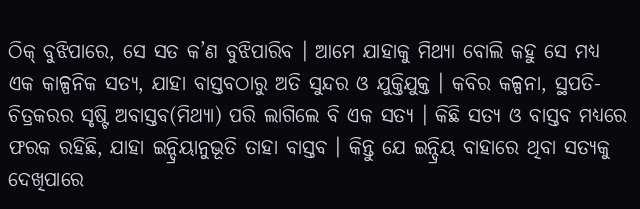ଠିକ୍‌ ବୁଝିପାରେ, ସେ ସତ କ’ଣ ବୁଝିପାରିବ । ଆମେ ଯାହାକୁ ମିଥ୍ୟା ବୋଲି କହୁ ସେ ମଧ୍ୟ ଏକ କାଳ୍ପନିକ ସତ୍ୟ, ଯାହା ବାସ୍ତବଠାରୁ ଅତି ସୁନ୍ଦର ଓ ଯୁକ୍ତିଯୁକ୍ତ । କବିର କଳ୍ପନା, ସ୍ଥପତି-ଚିତ୍ରକରର ସୃଷ୍ଟି ଅବାସ୍ତବ(ମିଥ୍ୟା) ପରି ଲାଗିଲେ ବି ଏକ ସତ୍ୟ । କିଛି ସତ୍ୟ ଓ ବାସ୍ତବ ମଧ୍ୟରେ ଫରକ ରହିଛି, ଯାହା ଇନ୍ଦ୍ରିୟାନୁଭୂତି ତାହା ବାସ୍ତବ । କିନ୍ତୁ ଯେ ଇନ୍ଦ୍ରିୟ ବାହାରେ ଥିବା ସତ୍ୟକୁ ଦେଖିପାରେ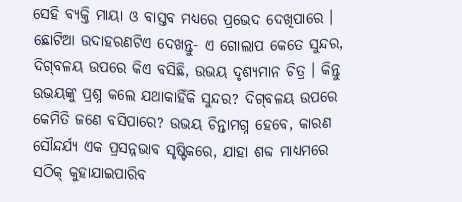ସେହି ବ୍ୟକ୍ତି ମାୟା ଓ ବାସ୍ତବ ମଧ୍ୟରେ ପ୍ରଭେଦ ଦେଖିପାରେ । ଛୋଟିଆ ଉଦାହରଣଟିଏ ଦେଖନ୍ତୁ- ଏ ଗୋଲାପ କେତେ ସୁନ୍ଦର, ଦିଗ୍‌ବଳୟ ଉପରେ କିଏ ବସିଛି, ଉଭୟ ଦୃଶ୍ୟମାନ ଚିତ୍ର । କିନ୍ତୁ ଉଭୟଙ୍କୁ ପ୍ରଶ୍ନ କଲେ ଯଥାକାହିଁକି ସୁନ୍ଦର? ଦିଗ୍‌ବଳୟ ଉପରେ କେମିତି ଜଣେ ବସିପାରେ? ଉଭୟ ଚିନ୍ତାମଗ୍ନ ହେବେ, କାରଣ ସୌନ୍ଦର୍ଯ୍ୟ ଏକ ପ୍ରସନ୍ନଭାବ ସୃଷ୍ଟିକରେ, ଯାହା ଶବ୍ଦ ମାଧ୍ୟମରେ ସଠିକ୍‌ କୁହାଯାଇପାରିବ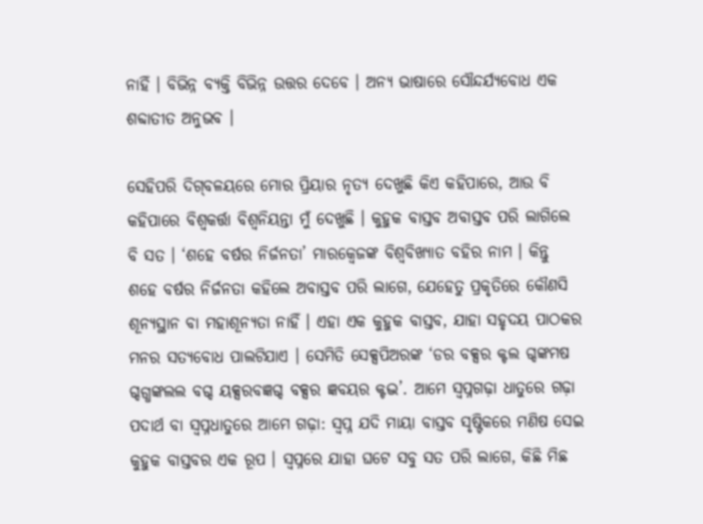ନାହିଁ । ବିଭିନ୍ନ ବ୍ୟକ୍ତି ବିଭିନ୍ନ ଉତ୍ତର ଦେବେ । ଅନ୍ୟ ଭାଷାରେ ସୌନ୍ଦର୍ଯ୍ୟବୋଧ ଏକ ଶବ୍ଦାତୀତ ଅନୁଭବ ।

ସେହିପରି ଦିଗ୍‌ବଳୟରେ ମୋର ପ୍ରିୟାର ନୃତ୍ୟ ଦେଖୁଛି କିଏ କହିପାରେ, ଆଉ ବି କହିପାରେ ବିଶ୍ୱକର୍ତ୍ତା ବିଶ୍ୱନିୟନ୍ତା ମୁଁ ଦେଖୁଛି । କୁହୁକ ବାସ୍ତବ ଅବାସ୍ତବ ପରି ଲାଗିଲେ ବି ସତ । ‘ଶହେ ବର୍ଷର ନିର୍ଜନତା’ ମାରକ୍ୱେଜଙ୍କ ବିଶ୍ୱବିଖ୍ୟାତ ବହିର ନାମ । କିନ୍ତୁ ଶହେ ବର୍ଷର ନିର୍ଜନତା କହିଲେ ଅବାସ୍ତବ ପରି ଲାଗେ, ଯେହେତୁ ପ୍ରକୃତିରେ କୌଣସି ଶୂନ୍ୟସ୍ଥାନ ବା ମହାଶୂନ୍ୟତା ନାହିଁ । ଏହା ଏକ କୁହୁକ ବାସ୍ତବ, ଯାହା ସହୃଦୟ ପାଠକର ମନର ସତ୍ୟବୋଧ ପାଲଟିଯାଏ । ସେମିତି ସେକ୍ସପିଅରଙ୍କ ‘ଡର ବକ୍ସର କ୍ଟଲ ଗ୍ଦଙ୍କମଷ ଗ୍ଦଗ୍ଧଙ୍କଲଲ ବଗ୍ଦ ୟକ୍ସରବଜ୍ଞଗ୍ଦ ବକ୍ସର ଜ୍ଞବୟର କ୍ଟଦ୍ଭ’. ଆମେ ସ୍ୱପ୍ନଗଢ଼ା ଧାତୁରେ ଗଢ଼ା ପଦାର୍ଥ ବା ସ୍ୱପ୍ନଧାତୁରେ ଆମେ ଗଢ଼ା: ସ୍ୱପ୍ନ ଯଦି ମାୟା ବାସ୍ତବ ସୃଷ୍ଟିକରେ ମଣିଷ ସେଇ କୁହୁକ ବାସ୍ତବର ଏକ ରୂପ । ସ୍ୱପ୍ନରେ ଯାହା ଘଟେ ସବୁ ସତ ପରି ଲାଗେ, କିଛି ମିଛ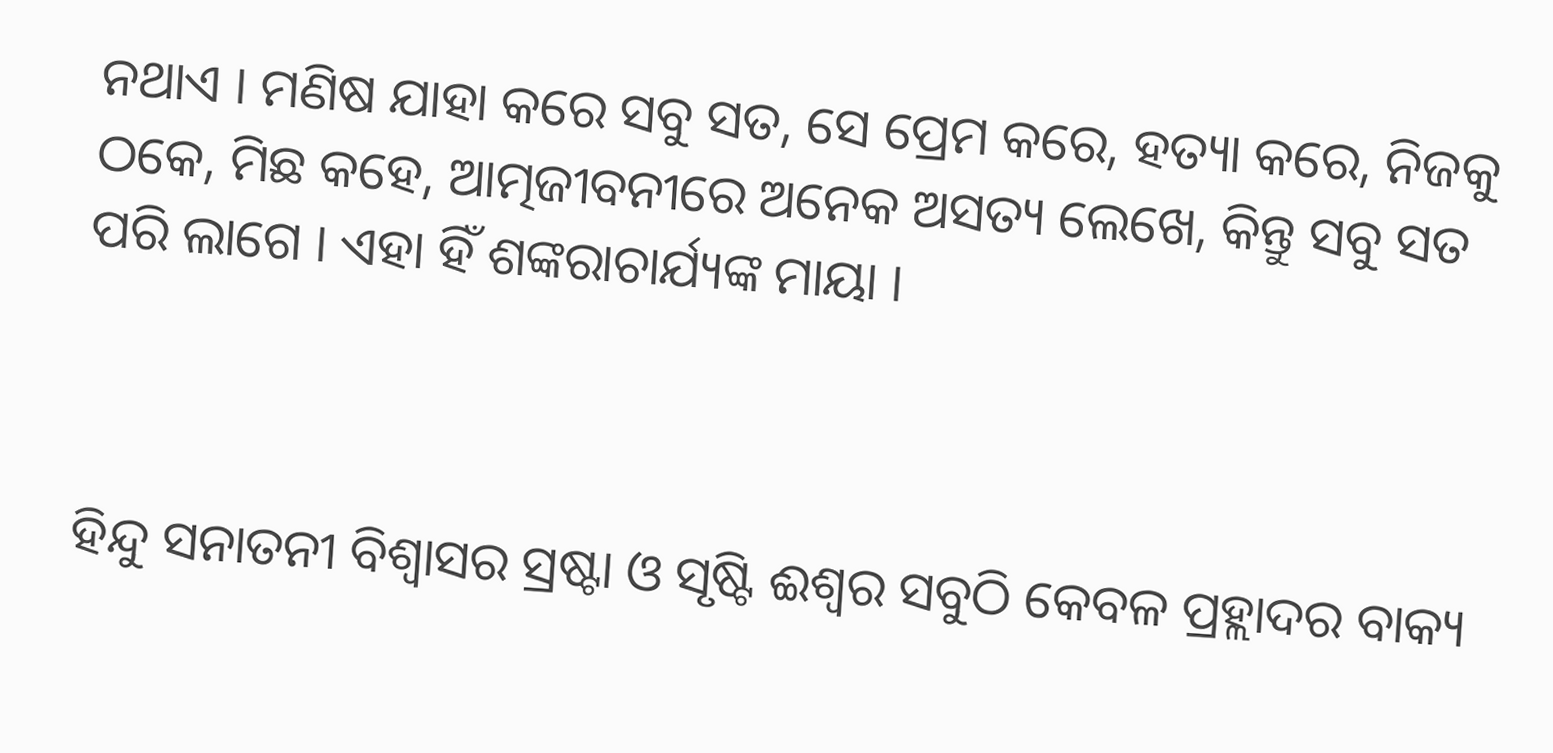ନଥାଏ । ମଣିଷ ଯାହା କରେ ସବୁ ସତ, ସେ ପ୍ରେମ କରେ, ହତ୍ୟା କରେ, ନିଜକୁ ଠକେ, ମିଛ କହେ, ଆତ୍ମଜୀବନୀରେ ଅନେକ ଅସତ୍ୟ ଲେଖେ, କିନ୍ତୁ ସବୁ ସତ ପରି ଲାଗେ । ଏହା ହିଁ ଶଙ୍କରାଚାର୍ଯ୍ୟଙ୍କ ମାୟା ।



ହିନ୍ଦୁ ସନାତନୀ ବିଶ୍ୱାସର ସ୍ରଷ୍ଟା ଓ ସୃଷ୍ଟି ଈଶ୍ୱର ସବୁଠି କେବଳ ପ୍ରହ୍ଲାଦର ବାକ୍ୟ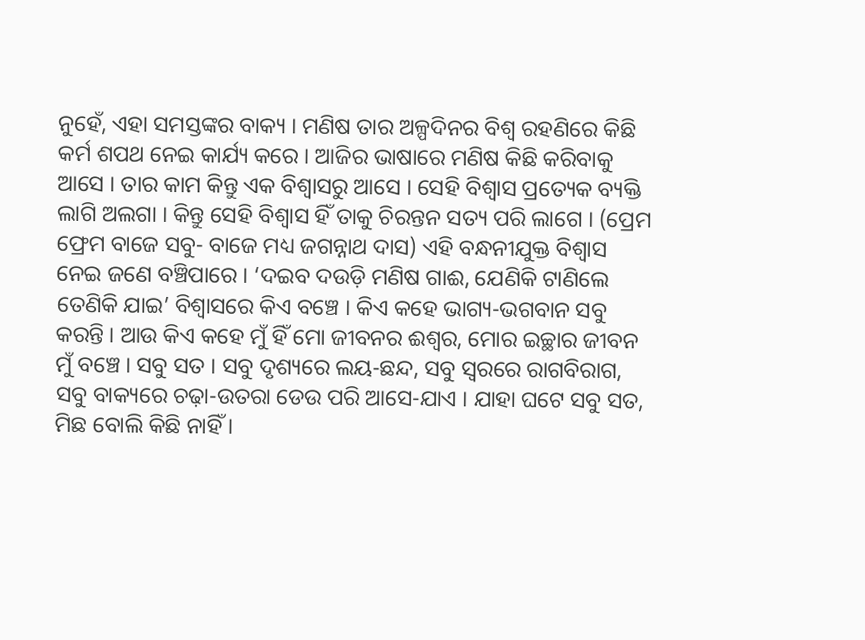ନୁହେଁ, ଏହା ସମସ୍ତଙ୍କର ବାକ୍ୟ । ମଣିଷ ତାର ଅଳ୍ପଦିନର ବିଶ୍ୱ ରହଣିରେ କିଛି କର୍ମ ଶପଥ ନେଇ କାର୍ଯ୍ୟ କରେ । ଆଜିର ଭାଷାରେ ମଣିଷ କିଛି କରିବାକୁ ଆସେ । ତାର କାମ କିନ୍ତୁ ଏକ ବିଶ୍ୱାସରୁ ଆସେ । ସେହି ବିଶ୍ୱାସ ପ୍ରତ୍ୟେକ ବ୍ୟକ୍ତି ଲାଗି ଅଲଗା । କିନ୍ତୁ ସେହି ବିଶ୍ୱାସ ହିଁ ତାକୁ ଚିରନ୍ତନ ସତ୍ୟ ପରି ଲାଗେ । (ପ୍ରେମ ଫ୍ରେମ ବାଜେ ସବୁ- ବାଜେ ମଧ୍ୟ ଜଗନ୍ନାଥ ଦାସ) ଏହି ବନ୍ଧନୀଯୁକ୍ତ ବିଶ୍ୱାସ ନେଇ ଜଣେ ବଞ୍ଚିପାରେ । ‘ଦଇବ ଦଉଡ଼ି ମଣିଷ ଗାଈ, ଯେଣିକି ଟାଣିଲେ ତେଣିକି ଯାଇ’ ବିଶ୍ୱାସରେ କିଏ ବଞ୍ଚେ । କିଏ କହେ ଭାଗ୍ୟ-ଭଗବାନ ସବୁ କରନ୍ତି । ଆଉ କିଏ କହେ ମୁଁ ହିଁ ମୋ ଜୀବନର ଈଶ୍ୱର, ମୋର ଇଚ୍ଛାର ଜୀବନ ମୁଁ ବଞ୍ଚେ । ସବୁ ସତ । ସବୁ ଦୃଶ୍ୟରେ ଲୟ-ଛନ୍ଦ, ସବୁ ସ୍ୱରରେ ରାଗବିରାଗ, ସବୁ ବାକ୍ୟରେ ଚଢ଼ା-ଉତରା ଡେଉ ପରି ଆସେ-ଯାଏ । ଯାହା ଘଟେ ସବୁ ସତ, ମିଛ ବୋଲି କିଛି ନାହିଁ ।